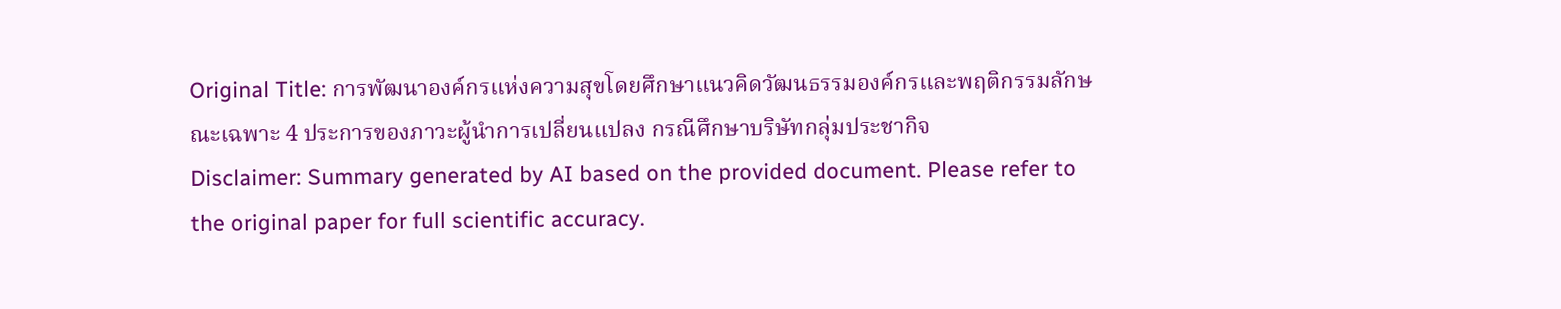Original Title: การพัฒนาองค์กรแห่งความสุขโดยศึกษาแนวคิดวัฒนธรรมองค์กรและพฤติกรรมลักษณะเฉพาะ 4 ประการของภาวะผู้นำการเปลี่ยนแปลง กรณีศึกษาบริษัทกลุ่มประชากิจ
Disclaimer: Summary generated by AI based on the provided document. Please refer to the original paper for full scientific accuracy.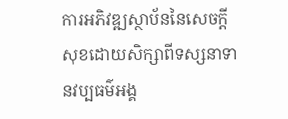ការអភិវឌ្ឍស្ថាប័ននៃសេចក្តីសុខដោយសិក្សាពីទស្សនាទានវប្បធម៌អង្គ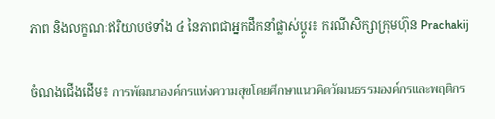ភាព និងលក្ខណៈឥរិយាបថទាំង ៤ នៃភាពជាអ្នកដឹកនាំផ្លាស់ប្តូរ៖ ករណីសិក្សាក្រុមហ៊ុន Prachakij

ចំណងជើងដើម៖ การพัฒนาองค์กรแห่งความสุขโดยศึกษาแนวคิดวัฒนธรรมองค์กรและพฤติกร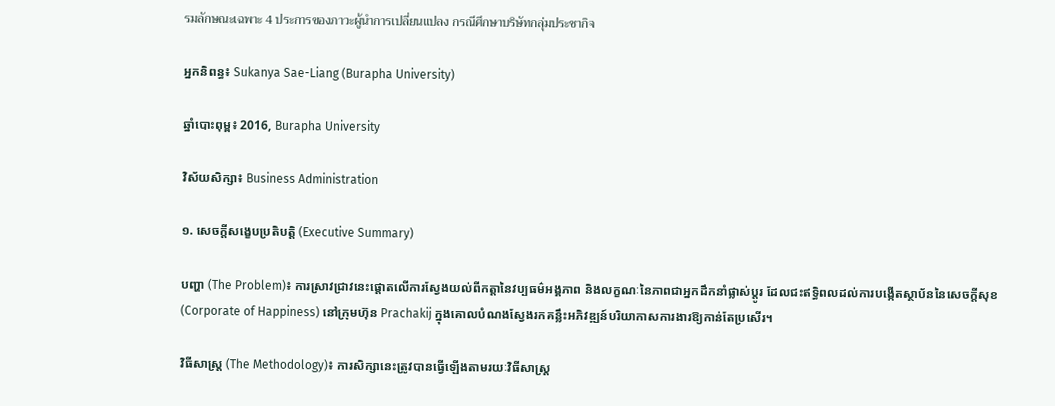รมลักษณะเฉพาะ 4 ประการของภาวะผู้นำการเปลี่ยนแปลง กรณีศึกษาบริษัทกลุ่มประชากิจ

អ្នកនិពន្ធ៖ Sukanya Sae-Liang (Burapha University)

ឆ្នាំបោះពុម្ព៖ 2016, Burapha University

វិស័យសិក្សា៖ Business Administration

១. សេចក្តីសង្ខេបប្រតិបត្តិ (Executive Summary)

បញ្ហា (The Problem)៖ ការស្រាវជ្រាវនេះផ្តោតលើការស្វែងយល់ពីកត្តានៃវប្បធម៌អង្គភាព និងលក្ខណៈនៃភាពជាអ្នកដឹកនាំផ្លាស់ប្តូរ ដែលជះឥទ្ធិពលដល់ការបង្កើតស្ថាប័ននៃសេចក្តីសុខ (Corporate of Happiness) នៅក្រុមហ៊ុន Prachakij ក្នុងគោលបំណងស្វែងរកគន្លឹះអភិវឌ្ឍន៍បរិយាកាសការងារឱ្យកាន់តែប្រសើរ។

វិធីសាស្ត្រ (The Methodology)៖ ការសិក្សានេះត្រូវបានធ្វើឡើងតាមរយៈវិធីសាស្ត្រ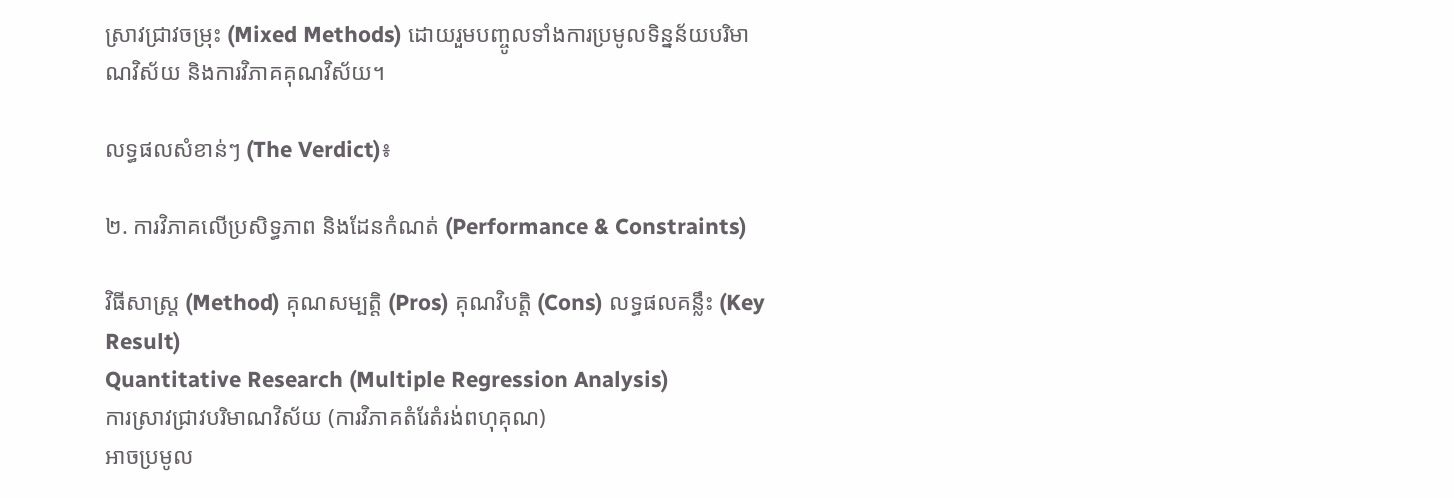ស្រាវជ្រាវចម្រុះ (Mixed Methods) ដោយរួមបញ្ចូលទាំងការប្រមូលទិន្នន័យបរិមាណវិស័យ និងការវិភាគគុណវិស័យ។

លទ្ធផលសំខាន់ៗ (The Verdict)៖

២. ការវិភាគលើប្រសិទ្ធភាព និងដែនកំណត់ (Performance & Constraints)

វិធីសាស្ត្រ (Method) គុណសម្បត្តិ (Pros) គុណវិបត្តិ (Cons) លទ្ធផលគន្លឹះ (Key Result)
Quantitative Research (Multiple Regression Analysis)
ការស្រាវជ្រាវបរិមាណវិស័យ (ការវិភាគតំរែតំរង់ពហុគុណ)
អាចប្រមូល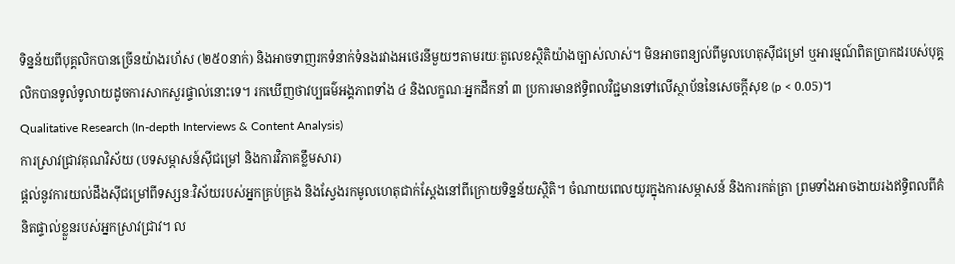ទិន្នន័យពីបុគ្គលិកបានច្រើនយ៉ាងរហ័ស (២៥០នាក់) និងអាចទាញរកទំនាក់ទំនងរវាងអថេរនីមួយៗតាមរយៈតួលេខស្ថិតិយ៉ាងច្បាស់លាស់។ មិនអាចពន្យល់ពីមូលហេតុស៊ីជម្រៅ ឬអារម្មណ៍ពិតប្រាកដរបស់បុគ្គលិកបានទូលំទូលាយដូចការសាកសួរផ្ទាល់នោះទេ។ រកឃើញថាវប្បធម៌អង្គភាពទាំង ៤ និងលក្ខណៈអ្នកដឹកនាំ ៣ ប្រការមានឥទ្ធិពលវិជ្ជមានទៅលើស្ថាប័ននៃសេចក្តីសុខ (p < 0.05)។
Qualitative Research (In-depth Interviews & Content Analysis)
ការស្រាវជ្រាវគុណវិស័យ (បទសម្ភាសន៍ស៊ីជម្រៅ និងការវិភាគខ្លឹមសារ)
ផ្តល់នូវការយល់ដឹងស៊ីជម្រៅពីទស្សនៈវិស័យរបស់អ្នកគ្រប់គ្រង និងស្វែងរកមូលហេតុជាក់ស្តែងនៅពីក្រោយទិន្នន័យស្ថិតិ។ ចំណាយពេលយូរក្នុងការសម្ភាសន៍ និងការកត់ត្រា ព្រមទាំងអាចងាយរងឥទ្ធិពលពីគំនិតផ្ទាល់ខ្លួនរបស់អ្នកស្រាវជ្រាវ។ ល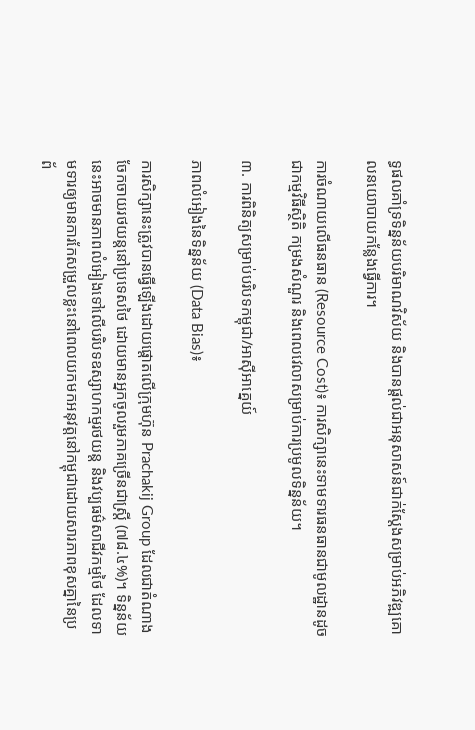ទ្ធផលគាំទ្រទិន្នន័យបរិមាណវិស័យ និងបានផ្តល់ជាអនុសាសន៍ជាក់ស្តែងសម្រាប់អភិវឌ្ឍគោលនយោបាយកន្លែងធ្វើការ។

ការចំណាយលើធនធាន (Resource Cost)៖ ការសិក្សានេះទាមទារធនធានជាមូលដ្ឋានដូចជាកម្មវិធីស្ថិតិ កម្រងសំណួរ និងពេលវេលាសម្រាប់ការប្រមូលទិន្នន័យ។

៣. ការពិនិត្យសម្រាប់បរិបទកម្ពុជា/អាស៊ីអាគ្នេយ៍

ភាពលំអៀងនៃទិន្នន័យ (Data Bias)៖

ការសិក្សានេះត្រូវបានធ្វើឡើងដោយផ្ដោតលើក្រុមហ៊ុន Prachakij Group ដែលជាតំណាងចែកចាយរថយន្តនៅប្រទេសថៃ ដោយមានអ្នកចូលរួមភាគច្រើនជាស្ត្រី (៧៨.៤%)។ ទិន្នន័យនេះអាចមានភាពលំអៀងទៅលើបរិបទឧស្សាហកម្មរថយន្ត និងវប្បធម៌សាជីវកម្មថៃ ដែលទាមទារឲ្យមានការកែសម្រួលខ្លះនៅពេលយកមកអនុវត្តនៅកម្ពុជាដោយសារភាពខុសគ្នានៃប្រព័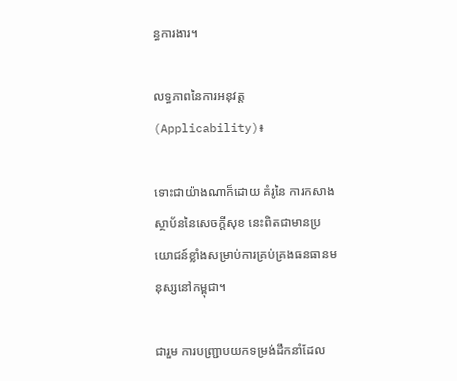ន្ធការងារ។

លទ្ធភាពនៃការអនុវត្ត (Applicability)៖

ទោះជាយ៉ាងណាក៏ដោយ គំរូនៃ ការកសាងស្ថាប័ននៃសេចក្តីសុខ នេះពិតជាមានប្រយោជន៍ខ្លាំងសម្រាប់ការគ្រប់គ្រងធនធានមនុស្សនៅកម្ពុជា។

ជារួម ការបញ្ជ្រាបយកទម្រង់ដឹកនាំដែល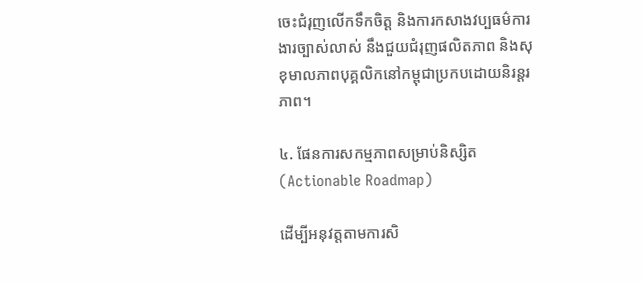ចេះជំរុញលើកទឹកចិត្ត និងការកសាងវប្បធម៌ការងារច្បាស់លាស់ នឹងជួយជំរុញផលិតភាព និងសុខុមាលភាពបុគ្គលិកនៅកម្ពុជាប្រកបដោយនិរន្តរភាព។

៤. ផែនការសកម្មភាពសម្រាប់និស្សិត (Actionable Roadmap)

ដើម្បីអនុវត្តតាមការសិ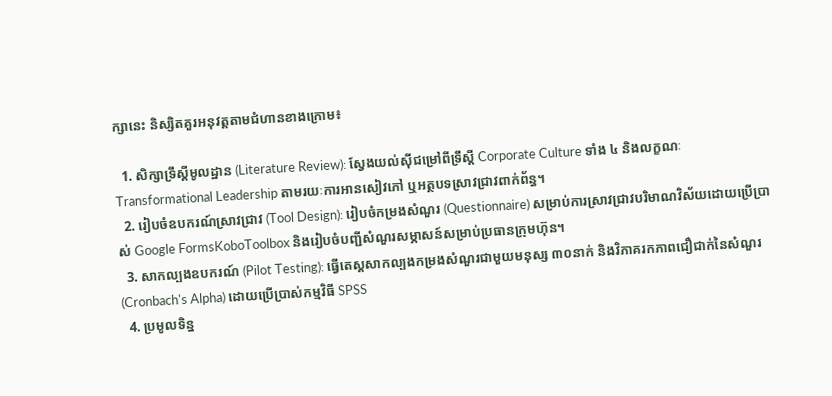ក្សានេះ និស្សិតគួរអនុវត្តតាមជំហានខាងក្រោម៖

  1. សិក្សាទ្រឹស្តីមូលដ្ឋាន (Literature Review): ស្វែងយល់ស៊ីជម្រៅពីទ្រឹស្តី Corporate Culture ទាំង ៤ និងលក្ខណៈ Transformational Leadership តាមរយៈការអានសៀវភៅ ឬអត្ថបទស្រាវជ្រាវពាក់ព័ន្ធ។
  2. រៀបចំឧបករណ៍ស្រាវជ្រាវ (Tool Design): រៀបចំកម្រងសំណួរ (Questionnaire) សម្រាប់ការស្រាវជ្រាវបរិមាណវិស័យដោយប្រើប្រាស់ Google FormsKoboToolbox និងរៀបចំបញ្ជីសំណួរសម្ភាសន៍សម្រាប់ប្រធានក្រុមហ៊ុន។
  3. សាកល្បងឧបករណ៍ (Pilot Testing): ធ្វើតេស្តសាកល្បងកម្រងសំណួរជាមួយមនុស្ស ៣០នាក់ និងវិភាគរកភាពជឿជាក់នៃសំណួរ (Cronbach's Alpha) ដោយប្រើប្រាស់កម្មវិធី SPSS
  4. ប្រមូលទិន្ន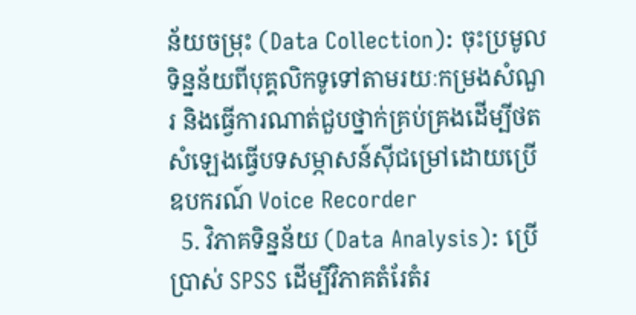ន័យចម្រុះ (Data Collection): ចុះប្រមូលទិន្នន័យពីបុគ្គលិកទូទៅតាមរយៈកម្រងសំណួរ និងធ្វើការណាត់ជួបថ្នាក់គ្រប់គ្រងដើម្បីថតសំឡេងធ្វើបទសម្ភាសន៍ស៊ីជម្រៅដោយប្រើឧបករណ៍ Voice Recorder
  5. វិភាគទិន្នន័យ (Data Analysis): ប្រើប្រាស់ SPSS ដើម្បីវិភាគតំរែតំរ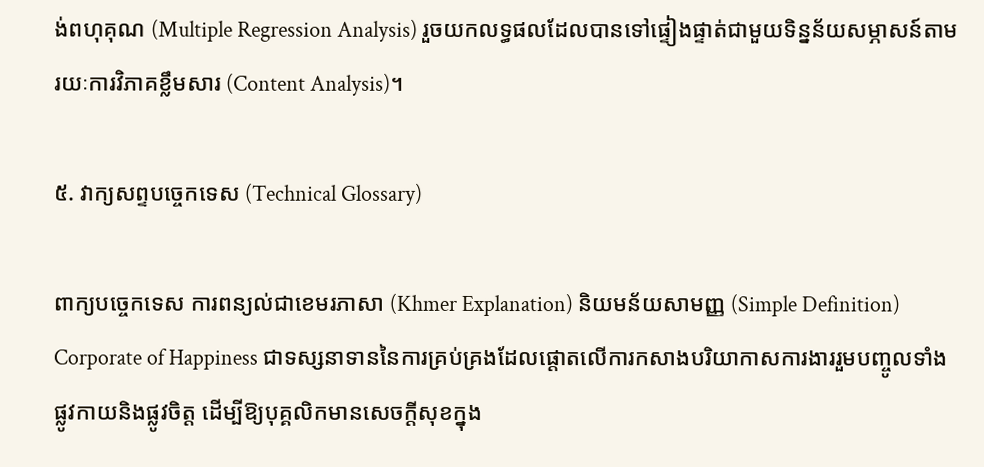ង់ពហុគុណ (Multiple Regression Analysis) រួចយកលទ្ធផលដែលបានទៅផ្ទៀងផ្ទាត់ជាមួយទិន្នន័យសម្ភាសន៍តាមរយៈការវិភាគខ្លឹមសារ (Content Analysis)។

៥. វាក្យសព្ទបច្ចេកទេស (Technical Glossary)

ពាក្យបច្ចេកទេស ការពន្យល់ជាខេមរភាសា (Khmer Explanation) និយមន័យសាមញ្ញ (Simple Definition)
Corporate of Happiness ជាទស្សនាទាននៃការគ្រប់គ្រងដែលផ្តោតលើការកសាងបរិយាកាសការងាររួមបញ្ចូលទាំងផ្លូវកាយនិងផ្លូវចិត្ត ដើម្បីឱ្យបុគ្គលិកមានសេចក្តីសុខក្នុង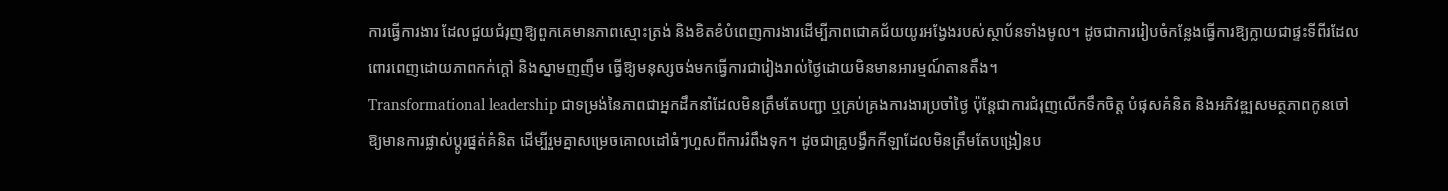ការធ្វើការងារ ដែលជួយជំរុញឱ្យពួកគេមានភាពស្មោះត្រង់ និងខិតខំបំពេញការងារដើម្បីភាពជោគជ័យយូរអង្វែងរបស់ស្ថាប័នទាំងមូល។ ដូចជាការរៀបចំកន្លែងធ្វើការឱ្យក្លាយជាផ្ទះទីពីរដែលពោរពេញដោយភាពកក់ក្តៅ និងស្នាមញញឹម ធ្វើឱ្យមនុស្សចង់មកធ្វើការជារៀងរាល់ថ្ងៃដោយមិនមានអារម្មណ៍តានតឹង។
Transformational leadership ជាទម្រង់នៃភាពជាអ្នកដឹកនាំដែលមិនត្រឹមតែបញ្ជា ឬគ្រប់គ្រងការងារប្រចាំថ្ងៃ ប៉ុន្តែជាការជំរុញលើកទឹកចិត្ត បំផុសគំនិត និងអភិវឌ្ឍសមត្ថភាពកូនចៅឱ្យមានការផ្លាស់ប្តូរផ្នត់គំនិត ដើម្បីរួមគ្នាសម្រេចគោលដៅធំៗហួសពីការរំពឹងទុក។ ដូចជាគ្រូបង្វឹកកីឡាដែលមិនត្រឹមតែបង្រៀនប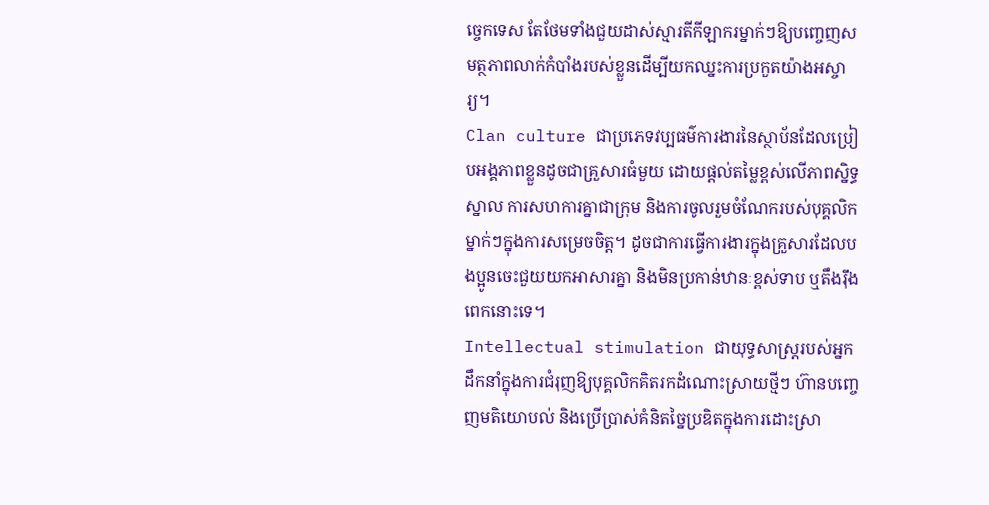ច្ចេកទេស តែថែមទាំងជួយដាស់ស្មារតីកីឡាករម្នាក់ៗឱ្យបញ្ចេញសមត្ថភាពលាក់កំបាំងរបស់ខ្លួនដើម្បីយកឈ្នះការប្រកួតយ៉ាងអស្ចារ្យ។
Clan culture ជាប្រភេទវប្បធម៌ការងារនៃស្ថាប័នដែលប្រៀបអង្គភាពខ្លួនដូចជាគ្រួសារធំមួយ ដោយផ្តល់តម្លៃខ្ពស់លើភាពស្និទ្ធស្នាល ការសហការគ្នាជាក្រុម និងការចូលរួមចំណែករបស់បុគ្គលិកម្នាក់ៗក្នុងការសម្រេចចិត្ត។ ដូចជាការធ្វើការងារក្នុងគ្រួសារដែលបងប្អូនចេះជួយយកអាសារគ្នា និងមិនប្រកាន់ឋានៈខ្ពស់ទាប ឬតឹងរ៉ឹងពេកនោះទេ។
Intellectual stimulation ជាយុទ្ធសាស្ត្ររបស់អ្នកដឹកនាំក្នុងការជំរុញឱ្យបុគ្គលិកគិតរកដំណោះស្រាយថ្មីៗ ហ៊ានបញ្ចេញមតិយោបល់ និងប្រើប្រាស់គំនិតច្នៃប្រឌិតក្នុងការដោះស្រា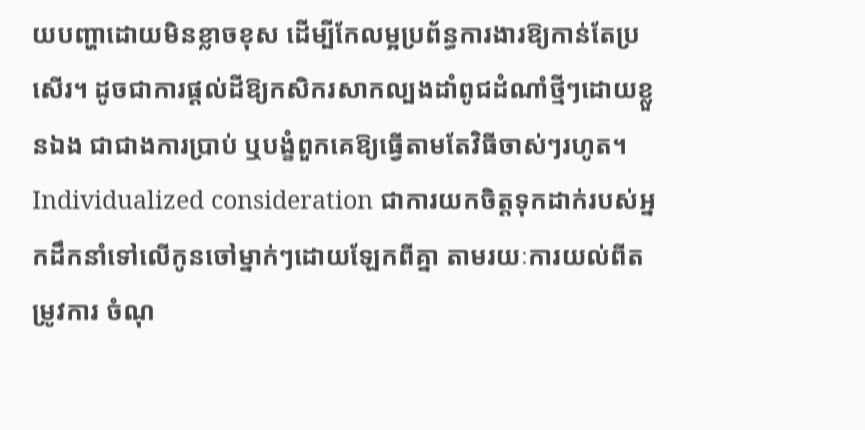យបញ្ហាដោយមិនខ្លាចខុស ដើម្បីកែលម្អប្រព័ន្ធការងារឱ្យកាន់តែប្រសើរ។ ដូចជាការផ្តល់ដីឱ្យកសិករសាកល្បងដាំពូជដំណាំថ្មីៗដោយខ្លួនឯង ជាជាងការប្រាប់ ឬបង្ខំពួកគេឱ្យធ្វើតាមតែវិធីចាស់ៗរហូត។
Individualized consideration ជាការយកចិត្តទុកដាក់របស់អ្នកដឹកនាំទៅលើកូនចៅម្នាក់ៗដោយឡែកពីគ្នា តាមរយៈការយល់ពីតម្រូវការ ចំណុ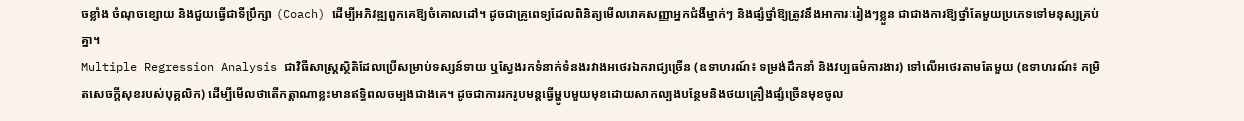ចខ្លាំង ចំណុចខ្សោយ និងជួយធ្វើជាទីប្រឹក្សា (Coach) ដើម្បីអភិវឌ្ឍពួកគេឱ្យចំគោលដៅ។ ដូចជាគ្រូពេទ្យដែលពិនិត្យមើលរោគសញ្ញាអ្នកជំងឺម្នាក់ៗ និងផ្សំថ្នាំឱ្យត្រូវនឹងអាការៈរៀងៗខ្លួន ជាជាងការឱ្យថ្នាំតែមួយប្រភេទទៅមនុស្សគ្រប់គ្នា។
Multiple Regression Analysis ជាវិធីសាស្ត្រស្ថិតិដែលប្រើសម្រាប់ទស្សន៍ទាយ ឬស្វែងរកទំនាក់ទំនងរវាងអថេរឯករាជ្យច្រើន (ឧទាហរណ៍៖ ទម្រង់ដឹកនាំ និងវប្បធម៌ការងារ) ទៅលើអថេរតាមតែមួយ (ឧទាហរណ៍៖ កម្រិតសេចក្តីសុខរបស់បុគ្គលិក) ដើម្បីមើលថាតើកត្តាណាខ្លះមានឥទ្ធិពលចម្បងជាងគេ។ ដូចជាការរករូបមន្តធ្វើម្ហូបមួយមុខដោយសាកល្បងបន្ថែមនិងថយគ្រឿងផ្សំច្រើនមុខចូល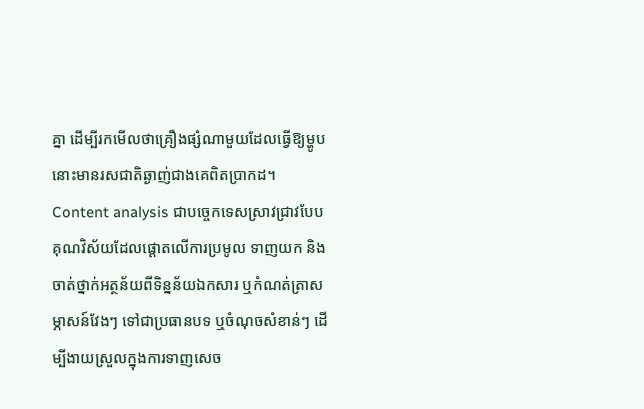គ្នា ដើម្បីរកមើលថាគ្រឿងផ្សំណាមួយដែលធ្វើឱ្យម្ហូបនោះមានរសជាតិឆ្ងាញ់ជាងគេពិតប្រាកដ។
Content analysis ជាបច្ចេកទេសស្រាវជ្រាវបែបគុណវិស័យដែលផ្តោតលើការប្រមូល ទាញយក និងចាត់ថ្នាក់អត្ថន័យពីទិន្នន័យឯកសារ ឬកំណត់ត្រាសម្ភាសន៍វែងៗ ទៅជាប្រធានបទ ឬចំណុចសំខាន់ៗ ដើម្បីងាយស្រួលក្នុងការទាញសេច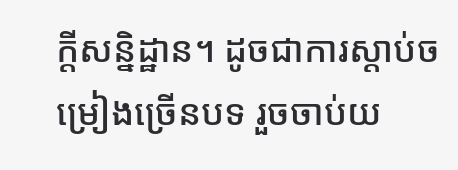ក្តីសន្និដ្ឋាន។ ដូចជាការស្តាប់ចម្រៀងច្រើនបទ រួចចាប់យ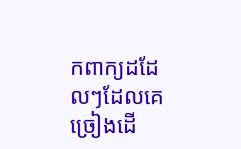កពាក្យដដែលៗដែលគេច្រៀងដើ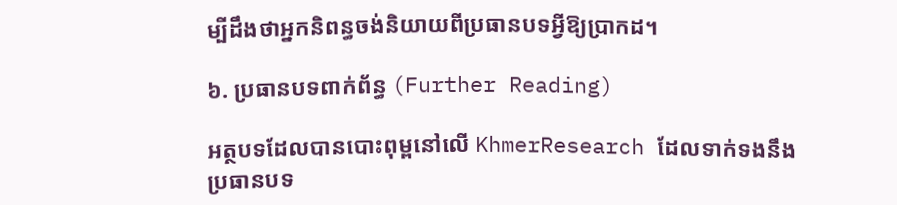ម្បីដឹងថាអ្នកនិពន្ធចង់និយាយពីប្រធានបទអ្វីឱ្យប្រាកដ។

៦. ប្រធានបទពាក់ព័ន្ធ (Further Reading)

អត្ថបទដែលបានបោះពុម្ពនៅលើ KhmerResearch ដែលទាក់ទងនឹងប្រធានបទ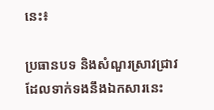នេះ៖

ប្រធានបទ និងសំណួរស្រាវជ្រាវដែលទាក់ទងនឹងឯកសារនេះ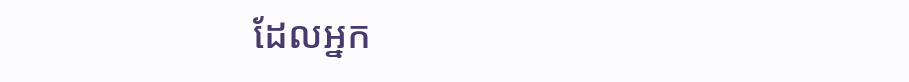ដែលអ្នក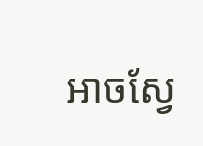អាចស្វែ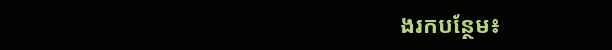ងរកបន្ថែម៖